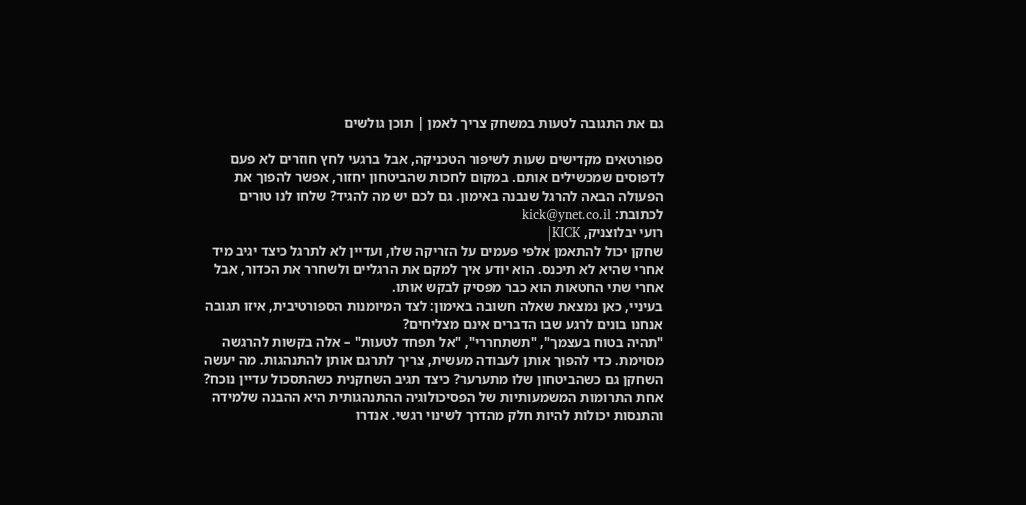גם את התגובה לטעות במשחק צריך לאמן | תוכן גולשים

ספורטאים מקדישים שעות לשיפור הטכניקה, אבל ברגעי לחץ חוזרים לא פעם לדפוסים שמכשילים אותם. במקום לחכות שהביטחון יחזור, אפשר להפוך את הפעולה הבאה להרגל שנבנה באימון. גם לכם יש מה להגיד? שלחו לנו טורים לכתובת: kick@ynet.co.il
רועי יבלוצניק, KICK|
שחקן יכול להתאמן אלפי פעמים על הזריקה שלו, ועדיין לא לתרגל כיצד יגיב מיד אחרי שהיא לא תיכנס. הוא יודע איך למקם את הרגליים ולשחרר את הכדור, אבל אחרי שתי החטאות הוא כבר מפסיק לבקש אותו.
בעיניי, כאן נמצאת שאלה חשובה באימון: לצד המיומנות הספורטיבית, איזו תגובה אנחנו בונים לרגע שבו הדברים אינם מצליחים?
"תהיה בטוח בעצמך", "תשתחררי", "אל תפחד לטעות" – אלה בקשות להרגשה מסוימת. כדי להפוך אותן לעבודה מעשית, צריך לתרגם אותן להתנהגות. מה יעשה השחקן גם כשהביטחון שלו מתערער? כיצד תגיב השחקנית כשהתסכול עדיין נוכח?
אחת התרומות המשמעותיות של הפסיכולוגיה ההתנהגותית היא ההבנה שלמידה והתנסות יכולות להיות חלק מהדרך לשינוי רגשי. אנדרו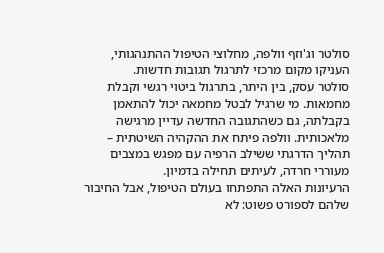סולטר וג'וזף וולפה, מחלוצי הטיפול ההתנהגותי, העניקו מקום מרכזי לתרגול תגובות חדשות.
סולטר עסק, בין היתר, בתרגול ביטוי רגשי וקבלת מחמאות. מי שרגיל לבטל מחמאה יכול להתאמן בקבלתה, גם כשהתגובה החדשה עדיין מרגישה מלאכותית. וולפה פיתח את ההקהיה השיטתית – תהליך הדרגתי ששילב הרפיה עם מפגש במצבים מעוררי חרדה, לעיתים תחילה בדמיון.
הרעיונות האלה התפתחו בעולם הטיפול, אבל החיבור שלהם לספורט פשוט: לא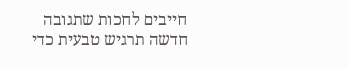חייבים לחכות שתגובה חדשה תרגיש טבעית כדי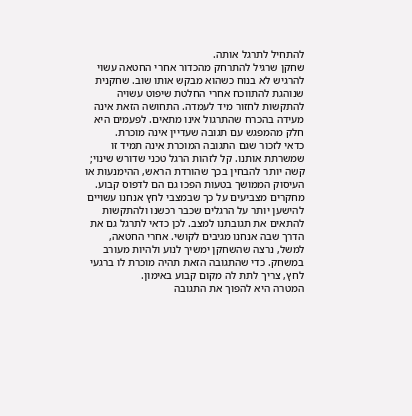להתחיל לתרגל אותה.
שחקן שרגיל להתרחק מהכדור אחרי החטאה עשוי להרגיש לא בנוח כשהוא מבקש אותו שוב. שחקנית שנוהגת להתווכח אחרי החלטת שיפוט עשויה להתקשות לחזור מיד לעמדה. התחושה הזאת אינה מעידה בהכרח שהתרגול אינו מתאים. לפעמים היא חלק מהמפגש עם תגובה שעדיין אינה מוכרת.
כדאי לזכור שגם התגובה המוכרת אינה תמיד זו שמשרתת אותנו. קל לזהות הרגל טכני שדורש שינוי; קשה יותר להבחין בכך שהורדת הראש, ההימנעות או העיסוק הממושך בטעות הפכו גם הם לדפוס קבוע.
מחקרים מצביעים על כך שבמצבי לחץ אנחנו עשויים להישען יותר על הרגלים שכבר רכשנו ולהתקשות להתאים את תגובתנו למצב. לכן כדאי לתרגל גם את הדרך שבה אנחנו מגיבים לקושי. אחרי החטאה, למשל, נרצה שהשחקן ימשיך לנוע ולהיות מעורב במשחק. כדי שהתגובה הזאת תהיה מוכרת לו ברגעי לחץ, צריך לתת לה מקום קבוע באימון.
המטרה היא להפוך את התגובה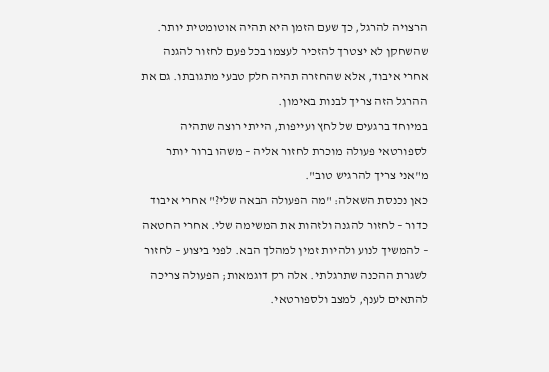הרצויה להרגל, כך שעם הזמן היא תהיה אוטומטית יותר. שהשחקן לא יצטרך להזכיר לעצמו בכל פעם לחזור להגנה אחרי איבוד, אלא שהחזרה תהיה חלק טבעי מתגובתו. גם את ההרגל הזה צריך לבנות באימון.
במיוחד ברגעים של לחץ ועייפות, הייתי רוצה שתהיה לספורטאי פעולה מוכרת לחזור אליה – משהו ברור יותר מ"אני צריך להרגיש טוב".
כאן נכנסת השאלה: "מה הפעולה הבאה שלי?" אחרי איבוד כדור – לחזור להגנה ולזהות את המשימה שלי. אחרי החטאה – להמשיך לנוע ולהיות זמין למהלך הבא. לפני ביצוע – לחזור לשגרת ההכנה שתרגלתי. אלה רק דוגמאות; הפעולה צריכה להתאים לענף, למצב ולספורטאי.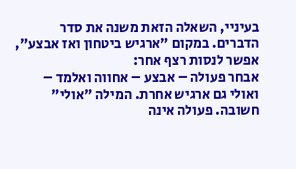בעיניי, השאלה הזאת משנה את סדר הדברים. במקום "ארגיש ביטחון ואז אבצע", אפשר לנסות רצף אחר:
אבחר פעולה – אבצע – אחווה ואלמד – ואולי גם ארגיש אחרת. המילה "אולי" חשובה. פעולה אינה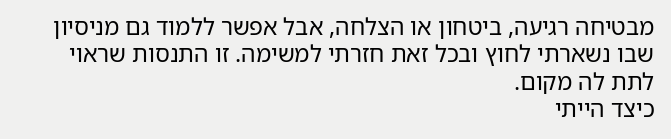מבטיחה רגיעה, ביטחון או הצלחה, אבל אפשר ללמוד גם מניסיון שבו נשארתי לחוץ ובכל זאת חזרתי למשימה. זו התנסות שראוי לתת לה מקום.
כיצד הייתי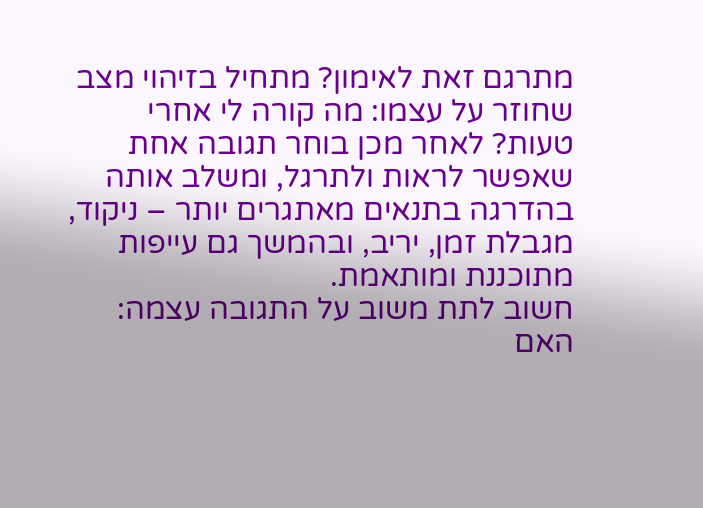מתרגם זאת לאימון? מתחיל בזיהוי מצב שחוזר על עצמו: מה קורה לי אחרי טעות? לאחר מכן בוחר תגובה אחת שאפשר לראות ולתרגל, ומשלב אותה בהדרגה בתנאים מאתגרים יותר – ניקוד, מגבלת זמן, יריב, ובהמשך גם עייפות מתוכננת ומותאמת.
חשוב לתת משוב על התגובה עצמה: האם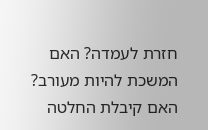חזרת לעמדה? האם המשכת להיות מעורב? האם קיבלת החלטה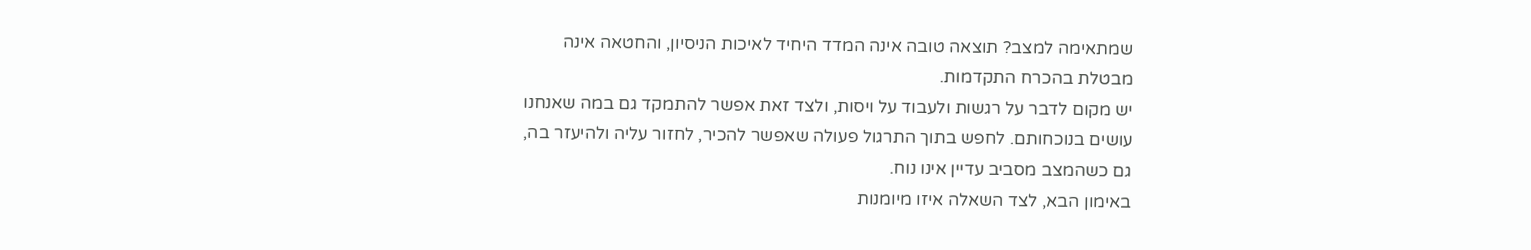שמתאימה למצב? תוצאה טובה אינה המדד היחיד לאיכות הניסיון, והחטאה אינה מבטלת בהכרח התקדמות.
יש מקום לדבר על רגשות ולעבוד על ויסות, ולצד זאת אפשר להתמקד גם במה שאנחנו עושים בנוכחותם. לחפש בתוך התרגול פעולה שאפשר להכיר, לחזור עליה ולהיעזר בה, גם כשהמצב מסביב עדיין אינו נוח.
באימון הבא, לצד השאלה איזו מיומנות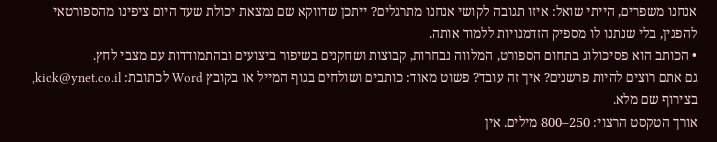אנחנו משפרים, הייתי שואל: איזו תגובה לקושי אנחנו מתרגלים? ייתכן שדווקא שם נמצאת יכולת שעד היום ציפינו מהספורטאי להפגין, בלי שנתנו לו מספיק הזדמנויות ללמוד אותה.
• הכותב הוא פסיכולוג בתחום הספורט, המלווה נבחרות, קבוצות ושחקנים בשיפור ביצועים ובהתמודדות עם מצבי לחץ.
גם אתם רוצים להיות פרשנים? איך זה עובד? פשוט מאוד: כותבים ושולחים בגוף המייל או בקובץ Word לכתובת: kick@ynet.co.il, בצירוף שם מלא.
אורך הטקסט הרצוי: 250–800 מילים. אין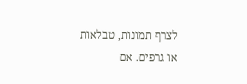לצרף תמונות, טבלאות או גרפים. אם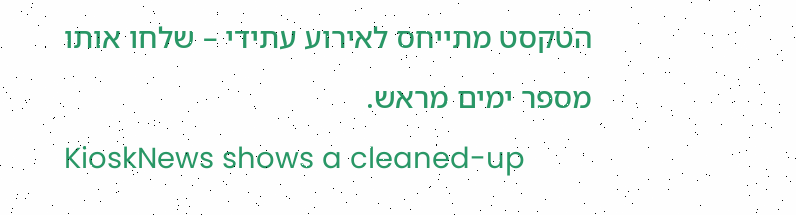הטקסט מתייחס לאירוע עתידי – שלחו אותו מספר ימים מראש.
KioskNews shows a cleaned-up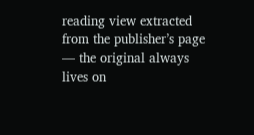reading view extracted from the publisher’s page — the original always lives on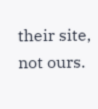their site, not ours.